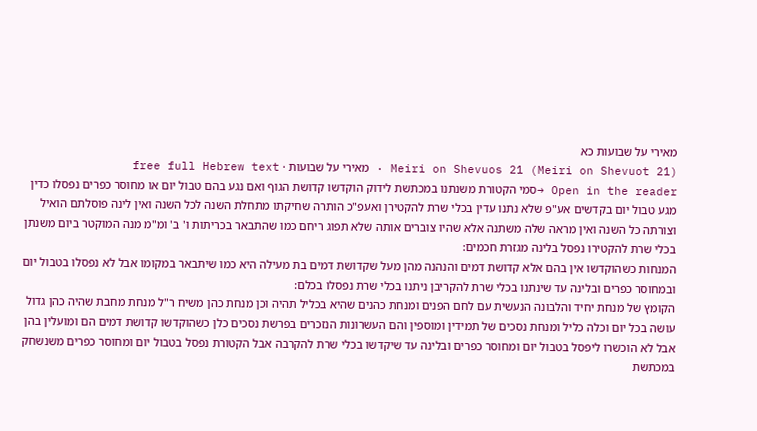מאירי על שבועות כא
Meiri on Shevuos 21 (Meiri on Shevuot 21) · מאירי על שבועות · free full Hebrew text
Open in the reader →סמי הקטורת משנתנו במכתשת לידוק הוקדשו קדושת הגוף ואם נגע בהם טבול יום או מחוסר כפרים נפסלו כדין מגע טבול יום בקדשים אע"פ שלא נתנו עדין בכלי שרת להקטירן ואעפ"כ הותרה שחיקתו מתחלת השנה לכל השנה ואין לינה פוסלתם הואיל וצורתה כל השנה ואין מראה שלה משתנה אלא שהיו צוברים אותה שלא תפוג ריחם כמו שהתבאר בכריתות ו' ב' ומ"מ מנה המוקטר ביום משנתן בכלי שרת להקטירו נפסל בלינה מגזרת חכמים:
המנחות כשהוקדשו אין בהם אלא קדושת דמים והנהנה מהן מעל שקדושת דמים בת מעילה היא כמו שיתבאר במקומו אבל לא נפסלו בטבול יום ובמחוסר כפרים ובלינה עד שינתנו בכלי שרת להקריבן ניתנו בכלי שרת נפסלו בכלם:
הקומץ של מנחת יחיד והלבונה הנעשית עם לחם הפנים ומנחת כהנים שהיא בכליל תהיה וכן מנחת כהן משיח ר"ל מנחת מחבת שהיה כהן גדול עושה בכל יום וכלה כליל ומנחת נסכים של תמידין ומוספין והם העשרונות הנזכרים בפרשת נסכים כלן כשהוקדשו קדושת דמים הם ומועלין בהן אבל לא הוכשרו ליפסל בטבול יום ומחוסר כפרים ובלינה עד שיקדשו בכלי שרת להקרבה אבל הקטורת נפסל בטבול יום ומחוסר כפרים משנשחק במכתשת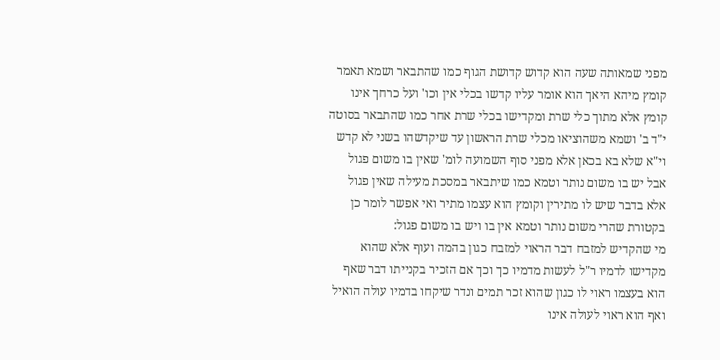מפני שמאותה שעה הוא קדוש קדושת הגוף כמו שהתבאר ושמא תאמר קומץ מיהא היאך הוא אומר עליו קדשו בכלי אין וכו' ועל כרחך אינו קומץ אלא מתוך כלי שרת ומקדישו בכלי שרת אחר כמו שהתבאר בסוטה י"ד ב' ושמא משהוציאו מכלי שרת הראשון עד שיקדשהו בשני לא קדש וי"א שלא בא בכאן אלא מפני סוף השמועה לומ' שאין בו משום פגול אבל יש בו משום נותר וטמא כמו שיתבאר במסכת מעילה שאין פגול אלא בדבר שיש לו מתירין וקומץ הוא עצמו מתיר ואי אפשר לומר כן בקטורת שהרי משום נותר וטמא אין בו ויש בו משום פגול:
מי שהקדיש למזבח דבר הראוי למזבח כגון בהמה ועוף אלא שהוא מקדישו לדמיו ר"ל לעשות מדמיו כך וכך אם הזכיר בקנייתו דבר שאף הוא בעצמו ראוי לו כגון שהוא זכר תמים ונדר שיקחו בדמיו עולה הואיל ואף הוא ראוי לעולה אינו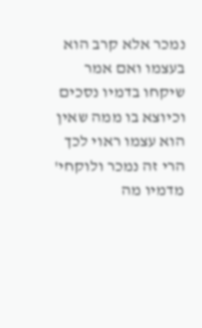נמכר אלא קרב הוא בעצמו ואם אמר שיקחו בדמיו נסכים וכיוצא בו ממה שאין הוא עצמו ראוי לכך הרי זה נמכר ולוקחי' מדמיו מה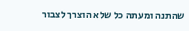שהתנה ומעתה כל שלא הוצרך לצבור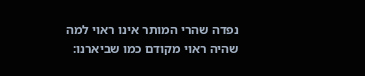נפדה שהרי המותר אינו ראוי למה שהיה ראוי מקודם כמו שביארנו: